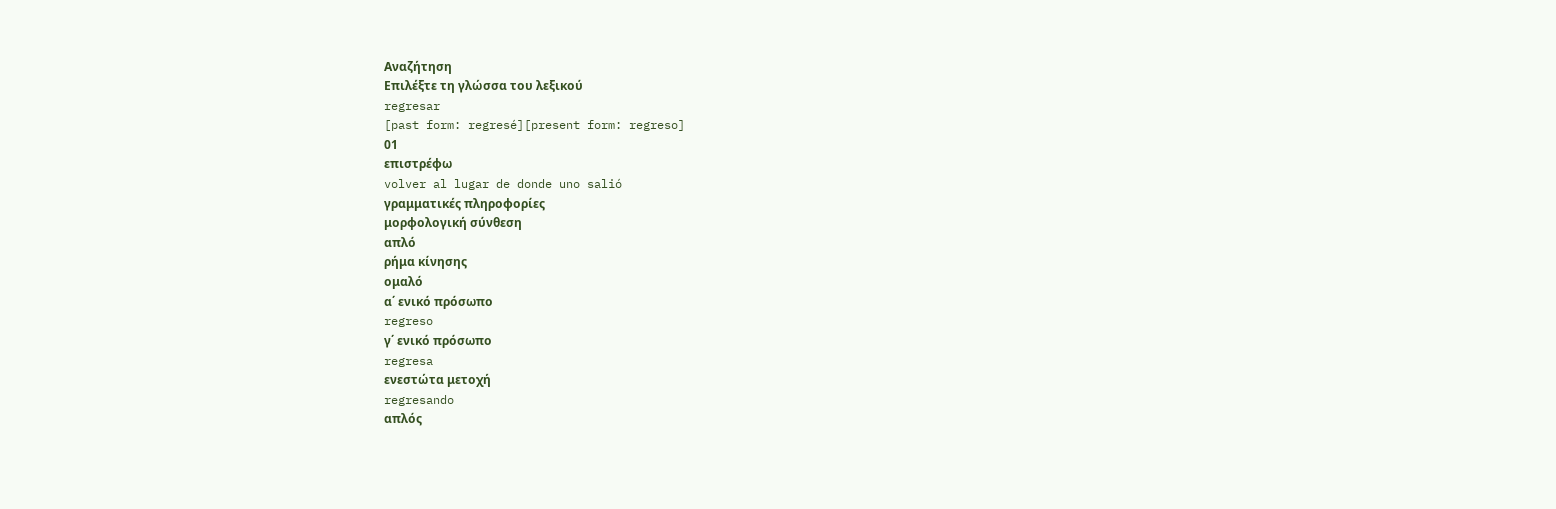Αναζήτηση
Επιλέξτε τη γλώσσα του λεξικού
regresar
[past form: regresé][present form: regreso]
01
επιστρέφω
volver al lugar de donde uno salió
γραμματικές πληροφορίες
μορφολογική σύνθεση
απλό
ρήμα κίνησης
ομαλό
α΄ ενικό πρόσωπο
regreso
γ΄ ενικό πρόσωπο
regresa
ενεστώτα μετοχή
regresando
απλός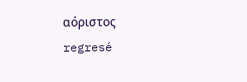αόριστος
regresé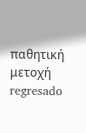παθητική μετοχή
regresado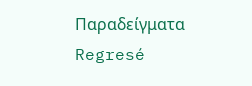Παραδείγματα
Regresé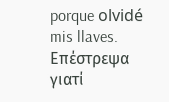porque olvidé mis llaves.
Επέστρεψα γιατί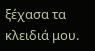ξέχασα τα κλειδιά μου.